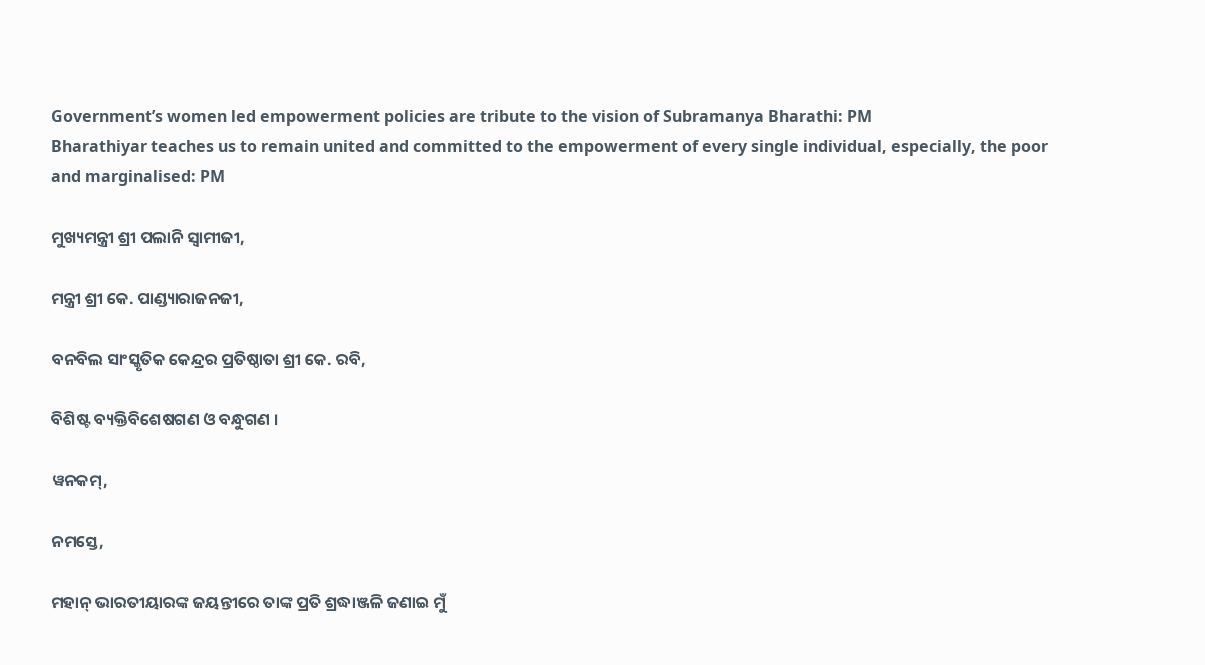Government’s women led empowerment policies are tribute to the vision of Subramanya Bharathi: PM
Bharathiyar teaches us to remain united and committed to the empowerment of every single individual, especially, the poor and marginalised: PM

ମୁଖ୍ୟମନ୍ତ୍ରୀ ଶ୍ରୀ ପଲାନି ସ୍ୱାମୀଜୀ,

ମନ୍ତ୍ରୀ ଶ୍ରୀ କେ. ପାଣ୍ଡ୍ୟାରାଜନଜୀ,

ବନବିଲ ସାଂସ୍କୃତିକ କେନ୍ଦ୍ରର ପ୍ରତିଷ୍ଠାତା ଶ୍ରୀ କେ. ରବି,

ବିଶିଷ୍ଟ ବ୍ୟକ୍ତିବିଶେଷଗଣ ଓ ବନ୍ଧୁଗଣ ।

ୱନକମ୍‌,

ନମସ୍ତେ,

ମହାନ୍‌ ଭାରତୀୟାରଙ୍କ ଜୟନ୍ତୀରେ ତାଙ୍କ ପ୍ରତି ଶ୍ରଦ୍ଧାଞ୍ଜଳି ଜଣାଇ ମୁଁ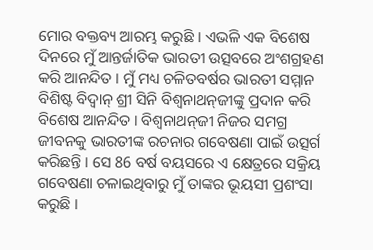ମୋର ବକ୍ତବ୍ୟ ଆରମ୍ଭ କରୁଛି । ଏଭଳି ଏକ ବିଶେଷ ଦିନରେ ମୁଁ ଆନ୍ତର୍ଜାତିକ ଭାରତୀ ଉତ୍ସବରେ ଅଂଶଗ୍ରହଣ କରି ଆନନ୍ଦିତ । ମୁଁ ମଧ୍ୟ ଚଳିତବର୍ଷର ଭାରତୀ ସମ୍ମାନ ବିଶିଷ୍ଟ ବିଦ୍ୱାନ୍‌ ଶ୍ରୀ ସିନି ବିଶ୍ୱନାଥନ୍‌ଜୀଙ୍କୁ ପ୍ରଦାନ କରି ବିଶେଷ ଆନନ୍ଦିତ । ବିଶ୍ୱନାଥନ୍‌ଜୀ ନିଜର ସମଗ୍ର ଜୀବନକୁ ଭାରତୀଙ୍କ ରଚନାର ଗବେଷଣା ପାଇଁ ଉତ୍ସର୍ଗ କରିଛନ୍ତି । ସେ 86 ବର୍ଷ ବୟସରେ ଏ କ୍ଷେତ୍ରରେ ସକ୍ରିୟ ଗବେଷଣା ଚଳାଇଥିବାରୁ ମୁଁ ତାଙ୍କର ଭୂୟସୀ ପ୍ରଶଂସା କରୁଛି ।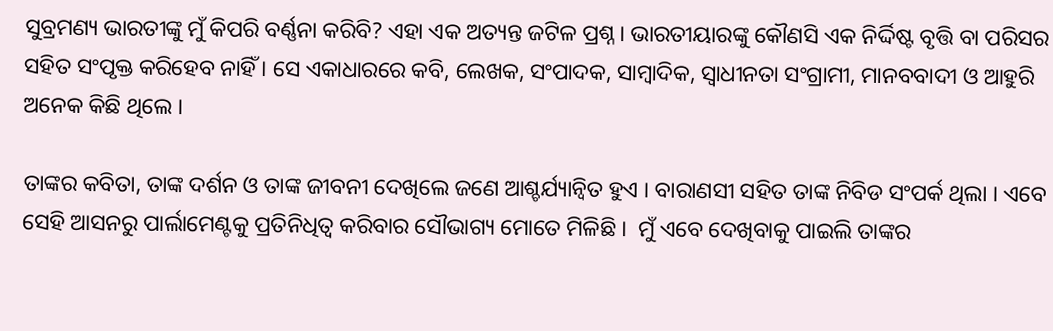ସୁବ୍ରମଣ୍ୟ ଭାରତୀଙ୍କୁ ମୁଁ କିପରି ବର୍ଣ୍ଣନା କରିବି? ଏହା ଏକ ଅତ୍ୟନ୍ତ ଜଟିଳ ପ୍ରଶ୍ନ । ଭାରତୀୟାରଙ୍କୁ କୌଣସି ଏକ ନିର୍ଦ୍ଦିଷ୍ଟ ବୃତ୍ତି ବା ପରିସର ସହିତ ସଂପୃକ୍ତ କରିହେବ ନାହିଁ । ସେ ଏକାଧାରରେ କବି, ଲେଖକ, ସଂପାଦକ, ସାମ୍ବାଦିକ, ସ୍ୱାଧୀନତା ସଂଗ୍ରାମୀ, ମାନବବାଦୀ ଓ ଆହୁରି ଅନେକ କିଛି ଥିଲେ ।

ତାଙ୍କର କବିତା, ତାଙ୍କ ଦର୍ଶନ ଓ ତାଙ୍କ ଜୀବନୀ ଦେଖିଲେ ଜଣେ ଆଶ୍ଚର୍ଯ୍ୟାନ୍ୱିତ ହୁଏ । ବାରାଣସୀ ସହିତ ତାଙ୍କ ନିବିଡ ସଂପର୍କ ଥିଲା । ଏବେ ସେହି ଆସନରୁ ପାର୍ଲାମେଣ୍ଟକୁ ପ୍ରତିନିଧିତ୍ୱ କରିବାର ସୌଭାଗ୍ୟ ମୋତେ ମିଳିଛି ।  ମୁଁ ଏବେ ଦେଖିବାକୁ ପାଇଲି ତାଙ୍କର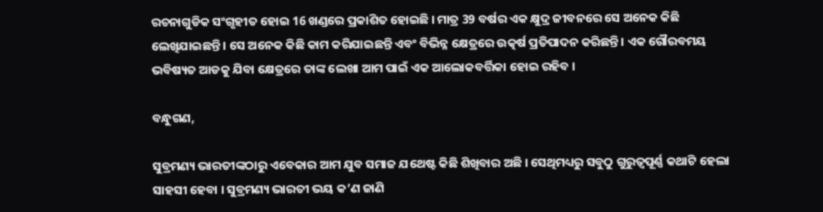ରଚନାଗୁଡିକ ସଂଗୃହୀତ ହୋଇ 16 ଖଣ୍ଡରେ ପ୍ରକାଶିତ ହୋଇଛି । ମାତ୍ର 39 ବର୍ଷର ଏକ କ୍ଷୁଦ୍ର ଜୀବନରେ ସେ ଅନେକ କିଛି ଲେଖିଯାଇଛନ୍ତି । ସେ ଅନେକ କିଛି କାମ କରିଯାଇଛନ୍ତି ଏବଂ ବିଭିନ୍ନ କ୍ଷେତ୍ରରେ ଉତ୍କର୍ଷ ପ୍ରତିପାଦନ କରିଛନ୍ତି । ଏକ ଗୌରବମୟ ଭବିଷ୍ୟତ ଆଡକୁ ଯିବା କ୍ଷେତ୍ରରେ ତାଙ୍କ ଲେଖା ଆମ ପାଇଁ ଏକ ଆଲୋକବର୍ତ୍ତିକା ହୋଇ ରହିବ ।

ବନ୍ଧୁଗଣ,

ସୁବ୍ରମଣ୍ୟ ଭାରତୀଙ୍କଠାରୁ ଏବେକାର ଆମ ଯୁବ ସମାଜ ଯଥେଷ୍ଟ କିଛି ଶିଖିବାର ଅଛି । ସେଥିମଧ୍ୟରୁ ସବୁଠୁ ଗୁରୁତ୍ୱପୂର୍ଣ୍ଣ କଥାଟି ହେଲା ସାହସୀ ହେବା । ସୁବ୍ରମଣ୍ୟ ଭାରତୀ ଭୟ କ’ଣ ଜାଣି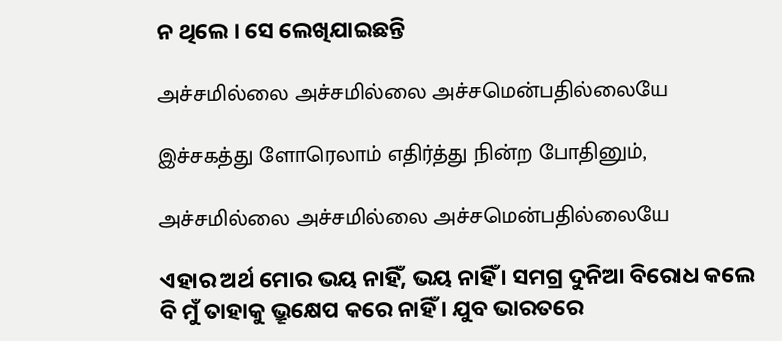ନ ଥିଲେ । ସେ ଲେଖିଯାଇଛନ୍ତି

அச்சமில்லை அச்சமில்லை அச்சமென்பதில்லையே

இச்சகத்து ளோரெலாம் எதிர்த்து நின்ற போதினும்,

அச்சமில்லை அச்சமில்லை அச்சமென்பதில்லையே

ଏହାର ଅର୍ଥ ମୋର ଭୟ ନାହିଁ, ଭୟ ନାହିଁ । ସମଗ୍ର ଦୁନିଆ ବିରୋଧ କଲେ ବି ମୁଁ ତାହାକୁ ଭ୍ରୂକ୍ଷେପ କରେ ନାହିଁ । ଯୁବ ଭାରତରେ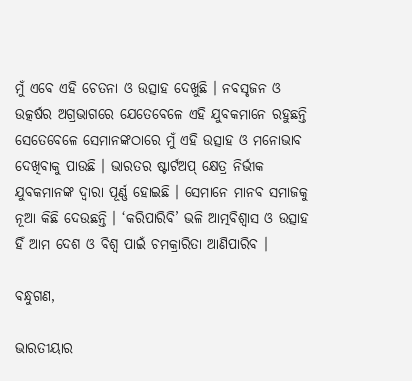ମୁଁ ଏବେ ଏହି ଚେତନା ଓ ଉତ୍ସାହ ଦେଖୁଛି । ନବସୃଜନ ଓ ଉତ୍କର୍ଷର ଅଗ୍ରଭାଗରେ ଯେତେବେଳେ ଏହି ଯୁବକମାନେ ରହୁଛନ୍ତି ସେତେବେଳେ ସେମାନଙ୍କଠାରେ ମୁଁ ଏହି ଉତ୍ସାହ ଓ ମନୋଭାବ ଦେଖିବାକୁ ପାଉଛି । ଭାରତର ଷ୍ଟାର୍ଟଅପ୍‌ କ୍ଷେତ୍ର ନିର୍ଭୀକ ଯୁବକମାନଙ୍କ ଦ୍ୱାରା ପୂର୍ଣ୍ଣ ହୋଇଛି । ସେମାନେ ମାନବ ସମାଜକୁ ନୂଆ କିଛି ଦେଉଛନ୍ତି । ‘କରିପାରିବି’ ଭଳି ଆତ୍ମବିଶ୍ୱାସ ଓ ଉତ୍ସାହ ହିଁ ଆମ ଦେଶ ଓ ବିଶ୍ୱ ପାଇଁ ଚମକ୍ରାରିତା ଆଣିପାରିବ ।

ବନ୍ଧୁଗଣ,

ଭାରତୀୟାର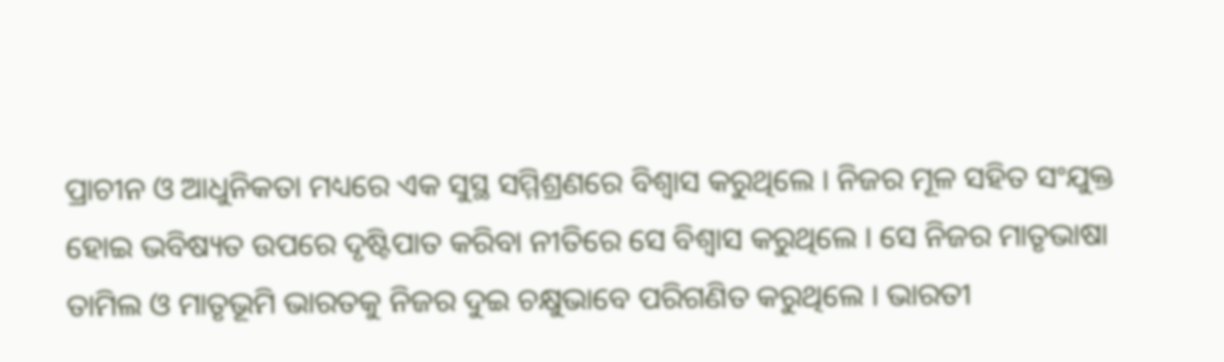ପ୍ରାଚୀନ ଓ ଆଧୁନିକତା ମଧ୍ୟରେ ଏକ ସୁସ୍ଥ ସମ୍ମିଶ୍ରଣରେ ବିଶ୍ୱାସ କରୁଥିଲେ । ନିଜର ମୂଳ ସହିତ ସଂଯୁକ୍ତ ହୋଇ ଭବିଷ୍ୟତ ଉପରେ ଦୃଷ୍ଟିପାତ କରିବା ନୀତିରେ ସେ ବିଶ୍ୱାସ କରୁଥିଲେ । ସେ ନିଜର ମାତୃଭାଷା ତାମିଲ ଓ ମାତୃଭୂମି ଭାରତକୁ ନିଜର ଦୁଇ ଚକ୍ଷୁଭାବେ ପରିଗଣିତ କରୁଥିଲେ । ଭାରତୀ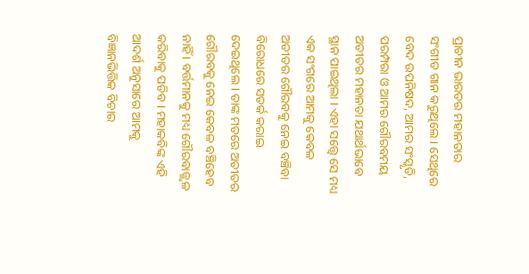ପ୍ରାଚୀନ ଭାରତର ମହାନତାର ସଂଗୀତ ଗାନ କରୁଥିଲେ । ସେଥିରେ ବେଦ ଉପନିଷଦ, ଆମର ସଂସ୍କୃତି, ପରମ୍ପରା ଓ ଆମର ଗୌରବମୟ ଅତୀତର ମହାନତା ଯଥାର୍ଥଭାବେ ସ୍ଥାନ ପାଇଥିଲା । ଏହା ସତ୍ତ୍ୱେ ସେ ମଧ୍ୟ ଏକ ସଂଗରେ ଆମକୁ କେବଳ ଅତୀତର ଗୌରବକୁ ନେଇ ବଞ୍ଚିବା ବିରୋଧରେ ସତର୍କ କରାଇ ଦେଇଥିଲେ । ତାଙ୍କ ମତରେ ଅତୀତର ଗୌରବକୁ ନେଇ କେବଳ ବଞ୍ଚିହେବ ନାହିଁ । ବର୍ତ୍ତମାନକୁ ମଧ୍ୟ ଗୌରବାଜ୍ଜ୍ୱଳ କରିବାକୁ ପଡିବ । ମହାକବିଙ୍କ ଏହି ଆଦର୍ଶ ଅନୁସାରେ ଆମକୁ ବିଜ୍ଞାନଭିତ୍ତିକ ବିଚାର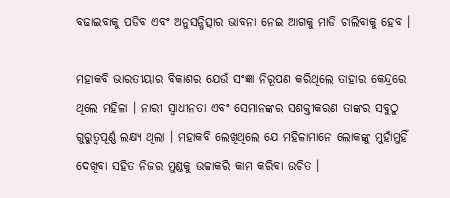ବଢାଇବାକୁ ପଡିବ ଏବଂ ଅନୁସନ୍ଧିତ୍ସାର ଭାବନା ନେଇ ଆଗକୁ ମାଡି ଚାଲିବାକୁ ହେବ ।

ମହାକବି ଭାରତୀୟାର ବିକାଶର ଯେଉଁ ସଂଜ୍ଞା ନିରୂପଣ କରିଥିଲେ ତାହାର କେନ୍ଦ୍ରରେ ଥିଲେ ମହିଳା । ନାରୀ ସ୍ୱାଧୀନତା ଏବଂ ସେମାନଙ୍କର ସଶକ୍ତୀକରଣ ତାଙ୍କର ସବୁଠୁ ଗୁରୁତ୍ୱପୂର୍ଣ୍ଣ ଲକ୍ଷ୍ୟ ଥିଲା । ମହାକବି ଲେଖିଥିଲେ ଯେ ମହିଳାମାନେ ଲୋକଙ୍କୁ ମୁହାଁମୁହିଁ ଦେଖିବା ସହିତ ନିଜର ମୁଣ୍ଡକୁ ଉଚ୍ଚାକରି କାମ କରିବା ଉଚିତ ।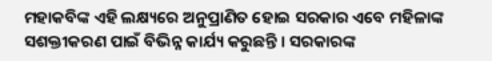ମହାକବିଙ୍କ ଏହି ଲକ୍ଷ୍ୟରେ ଅନୁପ୍ରାଣିତ ହୋଇ ସରକାର ଏବେ ମହିଳାଙ୍କ ସଶକ୍ତୀକରଣ ପାଇଁ ବିଭିନ୍ନ କାର୍ଯ୍ୟ କରୁଛନ୍ତି । ସରକାରଙ୍କ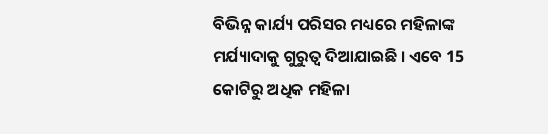ବିଭିନ୍ନ କାର୍ଯ୍ୟ ପରିସର ମଧ୍ୟରେ ମହିଳାଙ୍କ ମର୍ଯ୍ୟାଦାକୁ ଗୁରୁତ୍ୱ ଦିଆଯାଇଛି । ଏବେ 15 କୋଟିରୁ ଅଧିକ ମହିଳା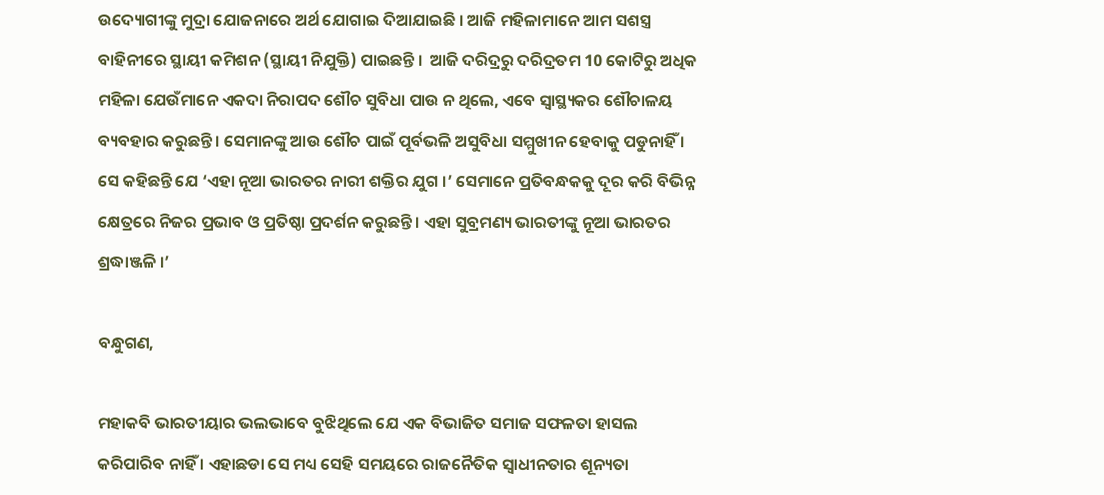ଉଦ୍ୟୋଗୀଙ୍କୁ ମୁଦ୍ରା ଯୋଜନାରେ ଅର୍ଥ ଯୋଗାଇ ଦିଆଯାଇଛି । ଆଜି ମହିଳାମାନେ ଆମ ସଶସ୍ତ୍ର ବାହିନୀରେ ସ୍ଥାୟୀ କମିଶନ (ସ୍ଥାୟୀ ନିଯୁକ୍ତି) ପାଇଛନ୍ତି ।  ଆଜି ଦରିଦ୍ରରୁ ଦରିଦ୍ରତମ 10 କୋଟିରୁ ଅଧିକ ମହିଳା ଯେଉଁମାନେ ଏକଦା ନିରାପଦ ଶୌଚ ସୁବିଧା ପାଉ ନ ଥିଲେ, ଏବେ ସ୍ୱାସ୍ଥ୍ୟକର ଶୌଚାଳୟ ବ୍ୟବହାର କରୁଛନ୍ତି । ସେମାନଙ୍କୁ ଆଉ ଶୌଚ ପାଇଁ ପୂର୍ବଭଳି ଅସୁବିଧା ସମ୍ମୁଖୀନ ହେବାକୁ ପଡୁନାହିଁ । ସେ କହିଛନ୍ତି ଯେ ‘ଏହା ନୂଆ ଭାରତର ନାରୀ ଶକ୍ତିର ଯୁଗ ।’ ସେମାନେ ପ୍ରତିବନ୍ଧକକୁ ଦୂର କରି ବିଭିନ୍ନ କ୍ଷେତ୍ରରେ ନିଜର ପ୍ରଭାବ ଓ ପ୍ରତିଷ୍ଠା ପ୍ରଦର୍ଶନ କରୁଛନ୍ତି । ଏହା ସୁବ୍ରମଣ୍ୟ ଭାରତୀଙ୍କୁ ନୂଆ ଭାରତର ଶ୍ରଦ୍ଧାଞ୍ଜଳି ।’

ବନ୍ଧୁଗଣ,

ମହାକବି ଭାରତୀୟାର ଭଲଭାବେ ବୁଝିଥିଲେ ଯେ ଏକ ବିଭାଜିତ ସମାଜ ସଫଳତା ହାସଲ କରିପାରିବ ନାହିଁ । ଏହାଛଡା ସେ ମଧ୍ୟ ସେହି ସମୟରେ ରାଜନୈତିକ ସ୍ୱାଧୀନତାର ଶୂନ୍ୟତା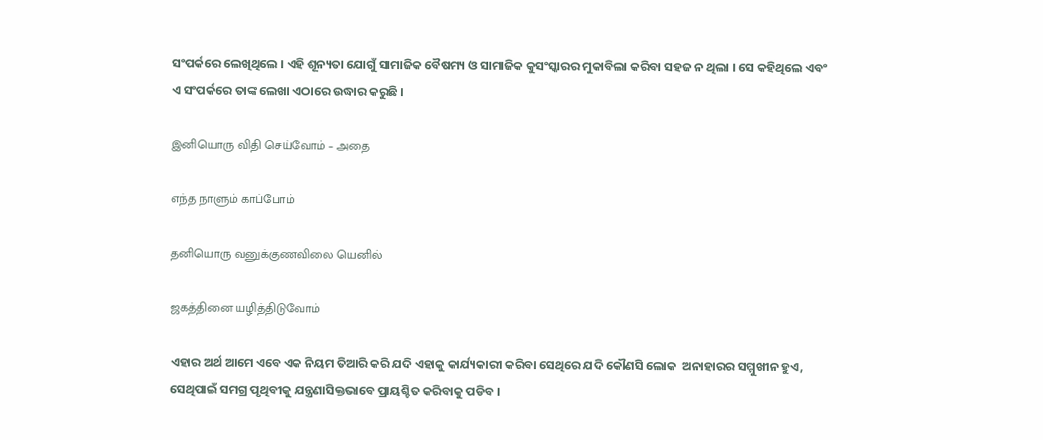ସଂପର୍କରେ ଲେଖିଥିଲେ । ଏହି ଶୂନ୍ୟତା ଯୋଗୁଁ ସାମାଜିକ ବୈଷମ୍ୟ ଓ ସାମାଜିକ କୁସଂସ୍କାରର ମୁକାବିଲା କରିବା ସହଜ ନ ଥିଲା । ସେ କହିଥିଲେ ଏବଂ ଏ ସଂପର୍କରେ ତାଙ୍କ ଲେଖା ଏଠାରେ ଉଦ୍ଧାର କରୁଛି ।

இனியொரு விதி செய்வோம் – அதை

எந்த நாளும் காப்போம்

தனியொரு வனுக்குணவிலை யெனில்

ஜகத்தினை யழித்திடுவோம்

ଏହାର ଅର୍ଥ ଆମେ ଏବେ ଏକ ନିୟମ ତିଆରି କରି ଯଦି ଏହାକୁ କାର୍ଯ୍ୟକାରୀ କରିବା ସେଥିରେ ଯଦି କୌଣସି ଲୋକ  ଅନାହାରର ସମ୍ମୁଖୀନ ହୁଏ, ସେଥିପାଇଁ ସମଗ୍ର ପୃଥିବୀକୁ ଯନ୍ତ୍ରଣାସିକ୍ତଭାବେ ପ୍ରାୟଶ୍ଚିତ କରିବାକୁ ପଡିବ ।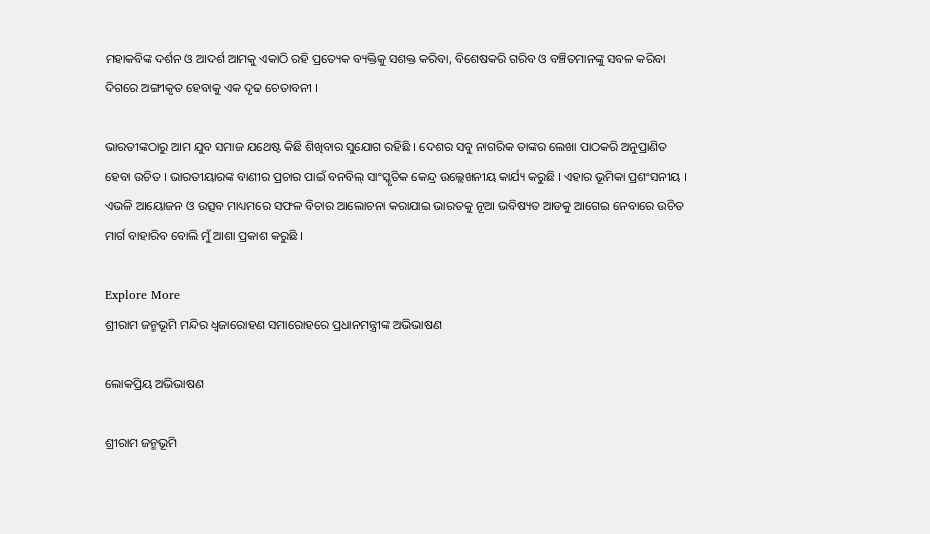ମହାକବିଙ୍କ ଦର୍ଶନ ଓ ଆଦର୍ଶ ଆମକୁ ଏକାଠି ରହି ପ୍ରତ୍ୟେକ ବ୍ୟକ୍ତିକୁ ସଶକ୍ତ କରିବା, ବିଶେଷକରି ଗରିବ ଓ ବଞ୍ଚିତମାନଙ୍କୁ ସବଳ କରିବା ଦିଗରେ ଅଙ୍ଗୀକୃତ ହେବାକୁ ଏକ ଦୃଢ ଚେତାବନୀ ।

ଭାରତୀଙ୍କଠାରୁ ଆମ ଯୁବ ସମାଜ ଯଥେଷ୍ଟ କିଛି ଶିଖିବାର ସୁଯୋଗ ରହିଛି । ଦେଶର ସବୁ ନାଗରିକ ତାଙ୍କର ଲେଖା ପାଠକରି ଅନୁପ୍ରାଣିତ ହେବା ଉଚିତ । ଭାରତୀୟାରଙ୍କ ବାଣୀର ପ୍ରଚାର ପାଇଁ ବନବିଲ୍‌ ସାଂସ୍କୃତିକ କେନ୍ଦ୍ର ଉଲ୍ଲେଖନୀୟ କାର୍ଯ୍ୟ କରୁଛି । ଏହାର ଭୂମିକା ପ୍ରଶଂସନୀୟ । ଏଭଳି ଆୟୋଜନ ଓ ଉତ୍ସବ ମାଧ୍ୟମରେ ସଫଳ ବିଚାର ଆଲୋଚନା କରାଯାଇ ଭାରତକୁ ନୂଆ ଭବିଷ୍ୟତ ଆଡକୁ ଆଗେଇ ନେବାରେ ଉଚିତ ମାର୍ଗ ବାହାରିବ ବୋଲି ମୁଁ ଆଶା ପ୍ରକାଶ କରୁଛି ।

Explore More
ଶ୍ରୀରାମ ଜନ୍ମଭୂମି ମନ୍ଦିର ଧ୍ଵଜାରୋହଣ ସମାରୋହରେ ପ୍ରଧାନମନ୍ତ୍ରୀଙ୍କ ଅଭିଭାଷଣ

ଲୋକପ୍ରିୟ ଅଭିଭାଷଣ

ଶ୍ରୀରାମ ଜନ୍ମଭୂମି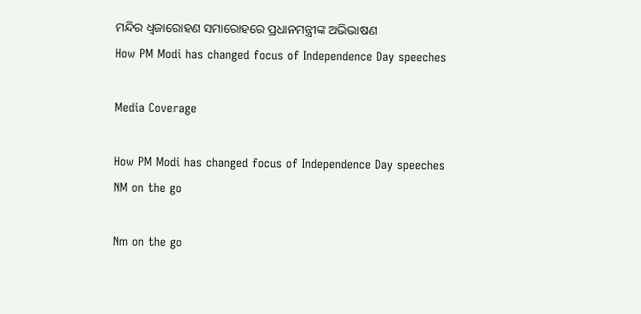ମନ୍ଦିର ଧ୍ଵଜାରୋହଣ ସମାରୋହରେ ପ୍ରଧାନମନ୍ତ୍ରୀଙ୍କ ଅଭିଭାଷଣ
How PM Modi has changed focus of Independence Day speeches

Media Coverage

How PM Modi has changed focus of Independence Day speeches
NM on the go

Nm on the go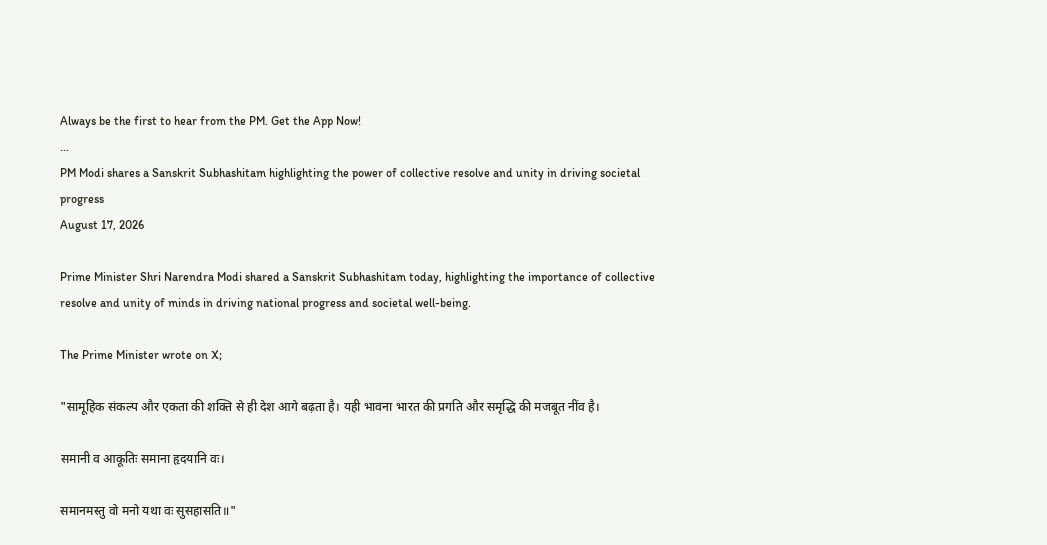Always be the first to hear from the PM. Get the App Now!
...
PM Modi shares a Sanskrit Subhashitam highlighting the power of collective resolve and unity in driving societal progress
August 17, 2026

Prime Minister Shri Narendra Modi shared a Sanskrit Subhashitam today, highlighting the importance of collective resolve and unity of minds in driving national progress and societal well-being.

The Prime Minister wrote on X;

"सामूहिक संकल्प और एकता की शक्ति से ही देश आगे बढ़ता है। यही भावना भारत की प्रगति और समृद्धि की मजबूत नींव है।

समानी व आकूतिः समाना हृदयानि वः।

समानमस्तु वो मनो यथा वः सुसहासति॥"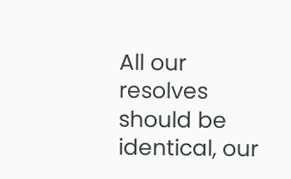All our resolves should be identical, our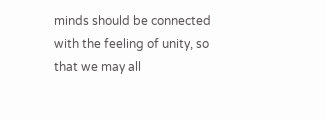minds should be connected with the feeling of unity, so that we may all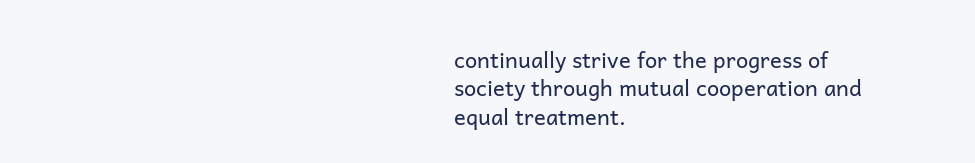continually strive for the progress of society through mutual cooperation and equal treatment.